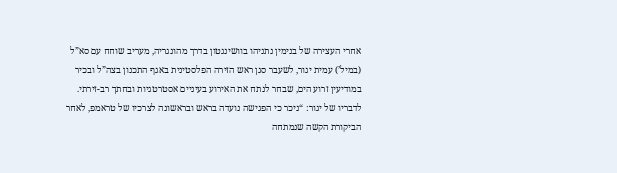אחרי העצירה של בנימין נתניהו בוושינגטון בדרך מהונגריה, מעריב שוחח עם סא”ל (במיל’) עמית יגור, לשעבר סגן ראש הזירה הפלסטינית באגף התכנון בצה”ל ובכיר במודיעין זרוע הים, שבחר לנתח את האירוע בעיניים אסטרטגיות ובחתך רב-זירתי.
לדבריו של יגור: “ניכר כי הפגישה נועדה בראש ובראשונה לצרכיו של טראמפ, לאחר הביקורת הקשה שנמתחה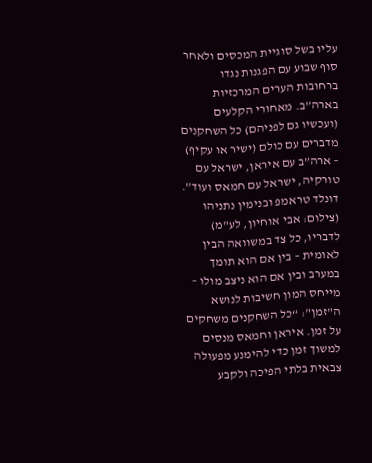עליו בשל סוגיית המכסים ולאחר סוף שבוע עם הפגנות נגדו ברחובות הערים המרכזיות בארה”ב. מאחורי הקלעים (ועכשיו גם לפניהם) כל השחקנים מדברים עם כולם (ישיר או עקיף) – ארה”ב עם איראן, ישראל עם טורקיה, ישראל עם חמאס ועוד”.
דונלד טראמפ ובנימין נתניהו (צילום: אבי אוחיון, לע"מ)
לדבריו, כל צד במשוואה הבין לאומית – בין אם הוא תומך במערב ובין אם הוא ניצב מולו – מייחס המון חשיבות לנושא ה"זמן": “כל השחקנים משחקים על זמן. איראן וחמאס מנסים למשוך זמן כדי להימנע מפעולה צבאית בלתי הפיכה ולקבע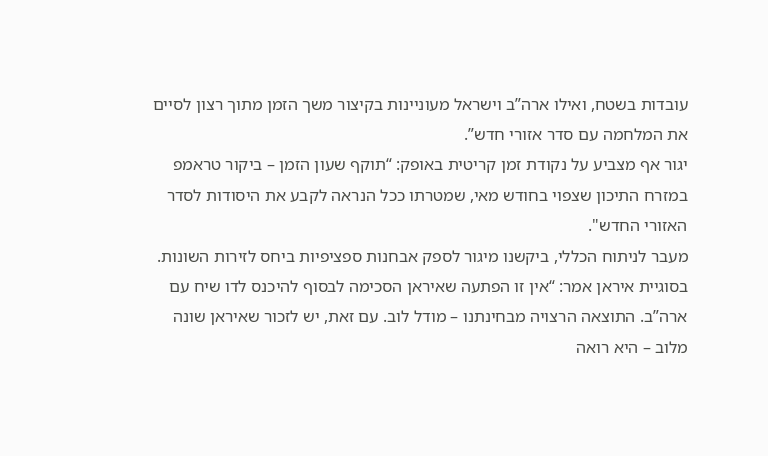עובדות בשטח, ואילו ארה”ב וישראל מעוניינות בקיצור משך הזמן מתוך רצון לסיים את המלחמה עם סדר אזורי חדש”.
יגור אף מצביע על נקודת זמן קריטית באופק: “תוקף שעון הזמן – ביקור טראמפ במזרח התיכון שצפוי בחודש מאי, שמטרתו ככל הנראה לקבע את היסודות לסדר האזורי החדש".
מעבר לניתוח הכללי, ביקשנו מיגור לספק אבחנות ספציפיות ביחס לזירות השונות. בסוגיית איראן אמר: “אין זו הפתעה שאיראן הסכימה לבסוף להיכנס לדו שיח עם ארה”ב. התוצאה הרצויה מבחינתנו – מודל לוב. עם זאת, יש לזכור שאיראן שונה מלוב – היא רואה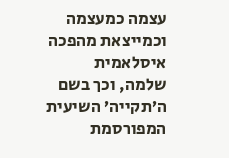עצמה כמעצמה וכמייצאת מהפכה איסלאמית שלמה, וכך בשם ה’תקייה’ השיעית המפורסמת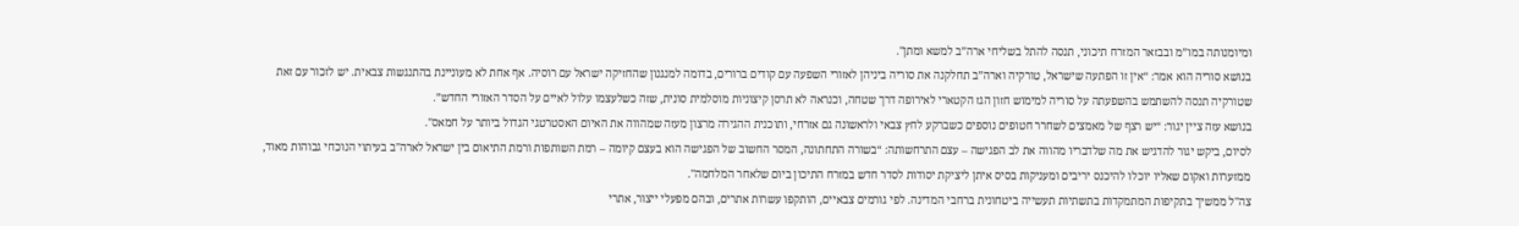ומיומנותה במו”מ ובבזאר המזרח תיכוני, תנסה להתל בשליחי ארה”ב למשא ומתן".
בנושא סוריה הוא אמר: “אין זו הפתעה שישראל, טורקיה וארה”ב תחלקנה את סוריה ביניהן לאזורי השפעה עם קודים ברורים, בדומה למנגנון שהחזיקה ישראל עם רוסיה. אף אחת לא מעוניינת בהתנגשות צבאית. יש לזכור עם זאת שטורקיה תנסה להשתמש בהשפעתה על סוריה למימוש חזון הגז הקטארי לאירופה דרך שטחה, וכנראה לא תרסן קיצוניות מוסלמית סונית, שזה כשלעצמו עלול לאיים על הסדר האזורי החדש”.
בנושא עזה ציין יגור: “יש רצף של מאמצים לשחרר חטופים נוספים כשברקע לחץ צבאי ולראשונה גם אזרחי, ותוכנית ההגירה מרצון מעזה שמהווה את האיום האסטרטגי הגדול ביותר על חמאס".
לסיום, ביקש יגור להדגיש את מה שלדבריו מהווה את לב הפגישה – עצם התרחשותה: “בשורה התחתונה, המסר החשוב של הפגישה הוא בעצם קיומה – רמת השותפות ורמת התיאום בין ישראל לארה"ב בעיתוי הנוכחי גבוהות מאוד, ממזערות ואקום שאליו יוכלו להיכנס יריבים ומעניקות בסיס איתן ליציקת יסודות לסדר חדש במזרח התיכון ביום שלאחר המלחמה".
צה"ל ממשיך בתקיפות המתמקדות בתשתיות תעשייה ביטחונית ברחבי המדינה. לפי גורמים צבאיים, הותקפו עשרות אתרים, ובהם מפעלי ייצור, אתרי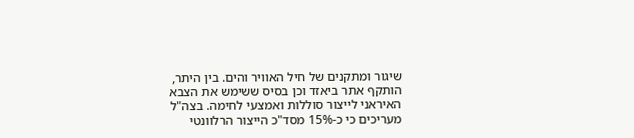שיגור ומתקנים של חיל האוויר והים. בין היתר, הותקף אתר ביאזד וכן בסיס ששימש את הצבא האיראני לייצור סוללות ואמצעי לחימה. בצה"ל מעריכים כי כ-15% מסד"כ הייצור הרלוונטי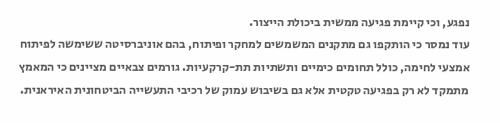נפגע, וכי קיימת פגיעה ממשית ביכולת הייצור.
עוד נמסר כי הותקפו גם מתקנים המשמשים למחקר ופיתוח, בהם אוניברסיטה ששימשה לפיתוח אמצעי לחימה, כולל תחומים כימיים ותשתיות תת-קרקעיות. גורמים צבאיים מציינים כי המאמץ מתמקד לא רק בפגיעה טקטית אלא גם בשיבוש עמוק של רכיבי התעשייה הביטחונית האיראנית.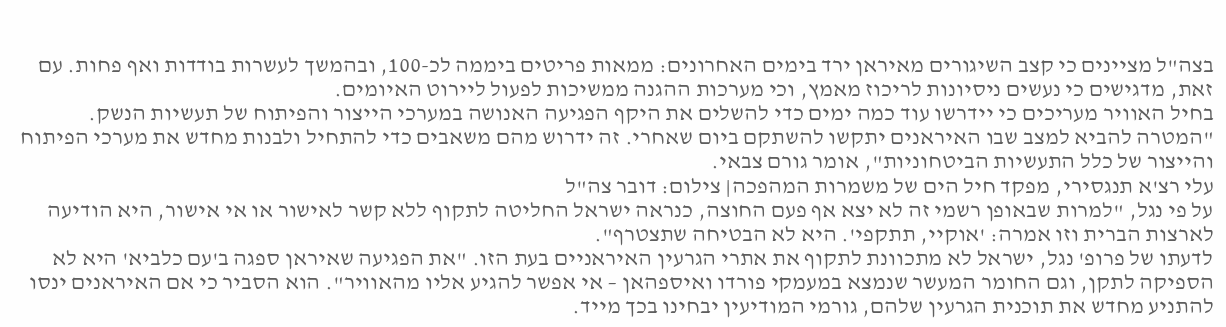בצה"ל מציינים כי קצב השיגורים מאיראן ירד בימים האחרונים: ממאות פריטים ביממה לכ-100, ובהמשך לעשרות בודדות ואף פחות. עם זאת, מדגישים כי נעשים ניסיונות לריכוז מאמץ, וכי מערכות ההגנה ממשיכות לפעול ליירוט האיומים.
בחיל האוויר מעריכים כי יידרשו עוד כמה ימים כדי להשלים את היקף הפגיעה האנושה במערכי הייצור והפיתוח של תעשיות הנשק. "המטרה להביא למצב שבו האיראנים יתקשו להשתקם ביום שאחרי. זה ידרוש מהם משאבים כדי להתחיל ולבנות מחדש את מערכי הפיתוח והייצור של כלל התעשיות הביטחוניות", אומר גורם צבאי.
עלי רצ'א תנגסירי, מפקד חיל הים של משמרות המהפכה| צילום: דובר צה"ל
על פי נגל, "למרות שבאופן רשמי זה לא יצא אף פעם החוצה, כנראה ישראל החליטה לתקוף ללא קשר לאישור או אי אישור, היא הודיעה לארצות הברית וזו אמרה: 'אוקיי, תתקפי'. היא לא הבטיחה שתצטרף".
לדעתו של פרופ' נגל, ישראל לא מתכוונת לתקוף את אתרי הגרעין האיראניים בעת הזו. "את הפגיעה שאיראן ספגה ב'עם כלביא' היא לא הספיקה לתקן, וגם החומר המעשר שנמצא במעמקי פורדו ואיספהאן – אי אפשר להגיע אליו מהאוויר". הוא הסביר כי אם האיראנים ינסו להתניע מחדש את תוכנית הגרעין שלהם, גורמי המודיעין יבחינו בכך מייד.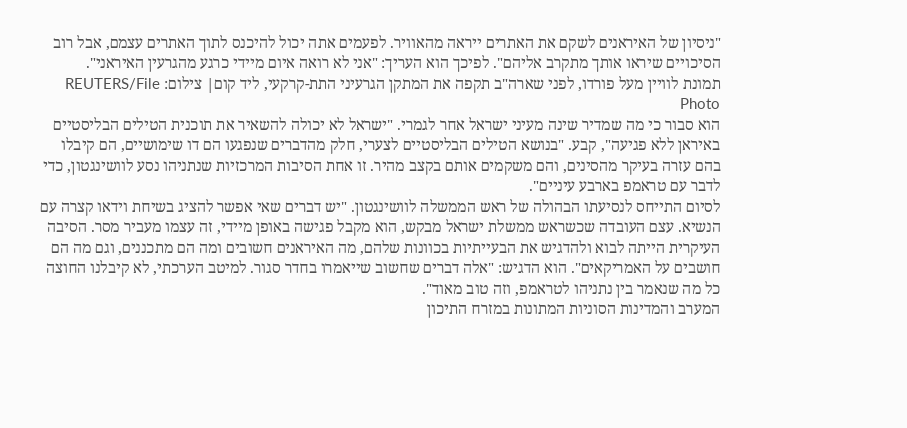"ניסיון של האיראנים לשקם את האתרים ייראה מהאוויר. לפעמים אתה יכול להיכנס לתוך האתרים עצמם, אבל רוב הסיכויים שיראו אותך מתקרב אליהם". לפיכך הוא העריך: "אני לא רואה איום מיידי כרגע מהגרעין האיראני".
תמונת לוויין מעל פורדו, לפני שארה"ב תקפה את המתקן הגרעיני התת-קרקעי, ליד קום| צילום: REUTERS/File Photo
הוא סבור כי מה שמדיר שינה מעיני ישראל אחר לגמרי. "ישראל לא יכולה להשאיר את תוכנית הטילים הבליסטיים באיראן ללא פגיעה", קבע. "בנושא הטילים הבליסטיים לצערי, חלק מהדברים שנפגעו הם דו שימושיים, הם קיבלו בהם עזרה בעיקר מהסינים, והם משקמים אותם בקצב מהיר. זו אחת הסיבות המרכזיות שנתניהו נסע לוושינגטון, כדי לדבר עם טראמפ בארבע עיניים".
לסיום התייחס לנסיעתו הבהולה של ראש הממשלה לוושינגטון. "יש דברים שאי אפשר להציג בשיחת וידאו קצרה עם הנשיא. עצם העובדה שכשראש ממשלת ישראל מבקש, הוא מקבל פגישה באופן מיידי, זה עצמו מעביר מסר. הסיבה העיקרית הייתה לבוא ולהדגיש את הבעייתיות בכוונות שלהם, מה האיראנים חשובים ומה הם מתכננים, וגם מה הם חושבים על האמריקאים". הוא הדגיש: "אלה דברים שחשוב שייאמרו בחדר סגור. למיטב הערכתי, לא קיבלנו החוצה כל מה שנאמר בין נתניהו לטראמפ, וזה טוב מאוד".
המערב והמדינות הסוניות המתונות במזרח התיכון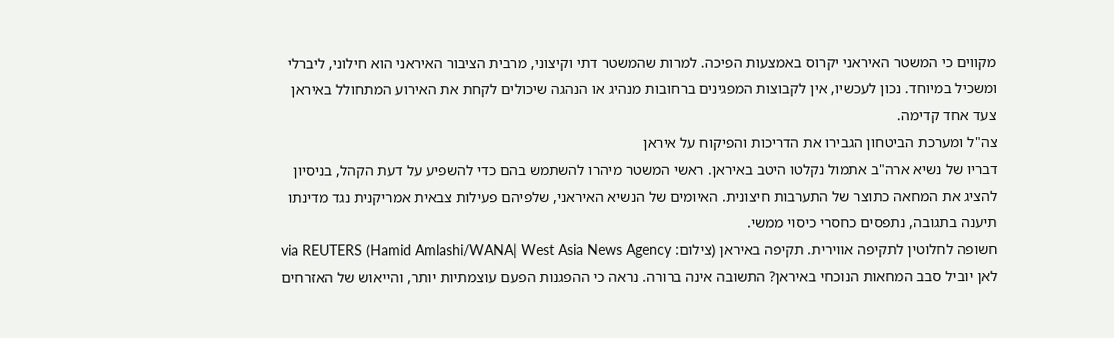מקווים כי המשטר האיראני יקרוס באמצעות הפיכה. למרות שהמשטר דתי וקיצוני, מרבית הציבור האיראני הוא חילוני, ליברלי ומשכיל במיוחד. נכון לעכשיו, אין לקבוצות המפגינים ברחובות מנהיג או הנהגה שיכולים לקחת את האירוע המתחולל באיראן צעד אחד קדימה.
צה"ל ומערכת הביטחון הגבירו את הדריכות והפיקוח על איראן
דבריו של נשיא ארה"ב אתמול נקלטו היטב באיראן. ראשי המשטר מיהרו להשתמש בהם כדי להשפיע על דעת הקהל, בניסיון להציג את המחאה כתוצר של התערבות חיצונית. האיומים של הנשיא האיראני, שלפיהם פעילות צבאית אמריקנית נגד מדינתו תיענה בתגובה, נתפסים כחסרי כיסוי ממשי.
חשופה לחלוטין לתקיפה אווירית. תקיפה באיראן (צילום: Hamid Amlashi/WANA| West Asia News Agency) via REUTERS
לאן יוביל סבב המחאות הנוכחי באיראן? התשובה אינה ברורה. נראה כי ההפגנות הפעם עוצמתיות יותר, והייאוש של האזרחים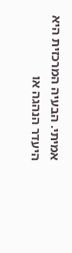אמיתי. הבעיה המרכזית היא היעדר הנהגה או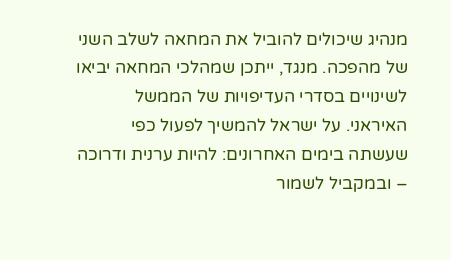מנהיג שיכולים להוביל את המחאה לשלב השני של מהפכה. מנגד, ייתכן שמהלכי המחאה יביאו לשינויים בסדרי העדיפויות של הממשל האיראני. על ישראל להמשיך לפעול כפי שעשתה בימים האחרונים: להיות ערנית ודרוכה – ובמקביל לשמור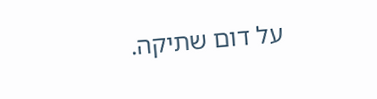על דום שתיקה.